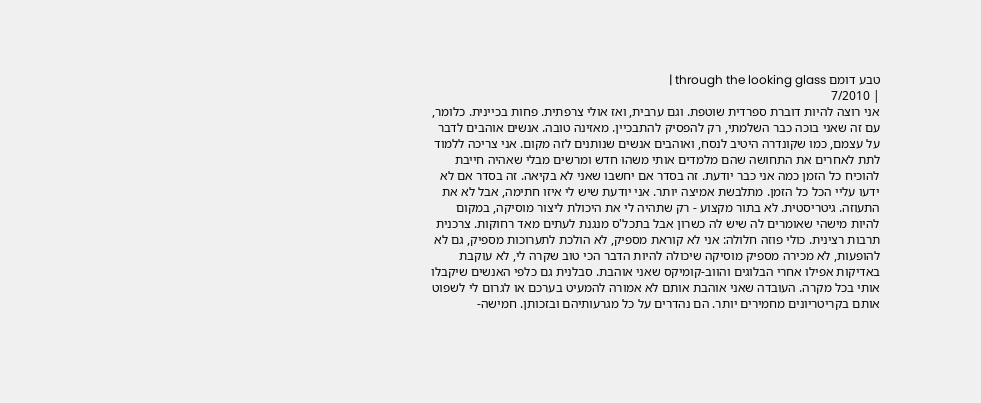טבע דומם through the looking glass |
| 7/2010
אני רוצה להיות דוברת ספרדית שוטפת. וגם ערבית, ואז אולי צרפתית. פחות בכיינית. כלומר, עם זה שאני בוכה כבר השלמתי, רק להפסיק להתבכיין. מאזינה טובה. אנשים אוהבים לדבר על עצמם, כמו שקונדרה היטיב לנסח, ואוהבים אנשים שנותנים לזה מקום. אני צריכה ללמוד לתת לאחרים את התחושה שהם מלמדים אותי משהו חדש ומרשים מבלי שאהיה חייבת להוכיח כל הזמן כמה אני כבר יודעת. זה בסדר אם יחשבו שאני לא בקיאה. זה בסדר אם לא ידעו עליי הכל כל הזמן. מתלבשת אמיצה יותר. אני יודעת שיש לי איזו חתימה, אבל לא את התעוזה. גיטריסטית. לא בתור מקצוע - רק שתהיה לי את היכולת ליצור מוסיקה, במקום להיות מישהי שאומרים לה שיש לה כשרון אבל בתכל'ס מנגנת לעתים מאד רחוקות. צרכנית תרבות רצינית. כולי פוזה חלולה: אני לא קוראת מספיק, לא הולכת לתערוכות מספיק, גם לא להופעות, לא מכירה מספיק מוסיקה שיכולה להיות הדבר הכי טוב שקרה לי, לא עוקבת באדיקות אפילו אחרי הבלוגים והווב-קומיקס שאני אוהבת. סבלנית גם כלפי האנשים שיקבלו אותי בכל מקרה. העובדה שאני אוהבת אותם לא אמורה להמעיט בערכם או לגרום לי לשפוט אותם בקריטריונים מחמירים יותר. הם נהדרים על כל מגרעותיהם ובזכותן. חמישה-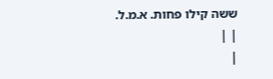ששה קילו פחות. א.מ.ל.
| |
|